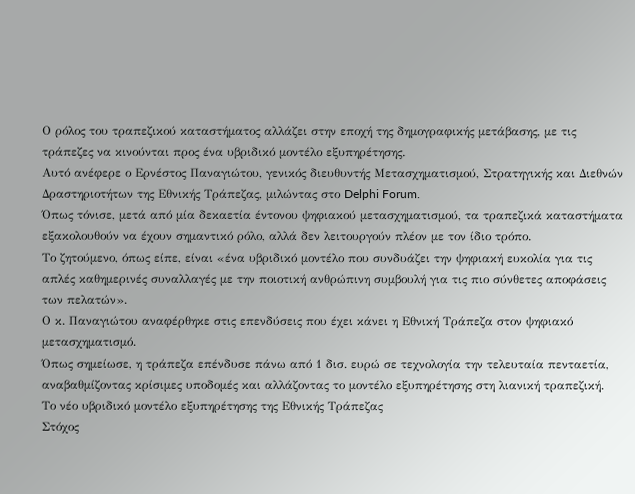Ο ρόλος του τραπεζικού καταστήματος αλλάζει στην εποχή της δημογραφικής μετάβασης, με τις τράπεζες να κινούνται προς ένα υβριδικό μοντέλο εξυπηρέτησης.
Αυτό ανέφερε ο Ερνέστος Παναγιώτου, γενικός διευθυντής Μετασχηματισμού, Στρατηγικής και Διεθνών Δραστηριοτήτων της Εθνικής Τράπεζας, μιλώντας στο Delphi Forum.
Όπως τόνισε, μετά από μία δεκαετία έντονου ψηφιακού μετασχηματισμού, τα τραπεζικά καταστήματα εξακολουθούν να έχουν σημαντικό ρόλο, αλλά δεν λειτουργούν πλέον με τον ίδιο τρόπο.
Το ζητούμενο, όπως είπε, είναι «ένα υβριδικό μοντέλο που συνδυάζει την ψηφιακή ευκολία για τις απλές καθημερινές συναλλαγές με την ποιοτική ανθρώπινη συμβουλή για τις πιο σύνθετες αποφάσεις των πελατών».
Ο κ. Παναγιώτου αναφέρθηκε στις επενδύσεις που έχει κάνει η Εθνική Τράπεζα στον ψηφιακό μετασχηματισμό.
Όπως σημείωσε, η τράπεζα επένδυσε πάνω από 1 δισ. ευρώ σε τεχνολογία την τελευταία πενταετία, αναβαθμίζοντας κρίσιμες υποδομές και αλλάζοντας το μοντέλο εξυπηρέτησης στη λιανική τραπεζική.
Το νέο υβριδικό μοντέλο εξυπηρέτησης της Εθνικής Τράπεζας
Στόχος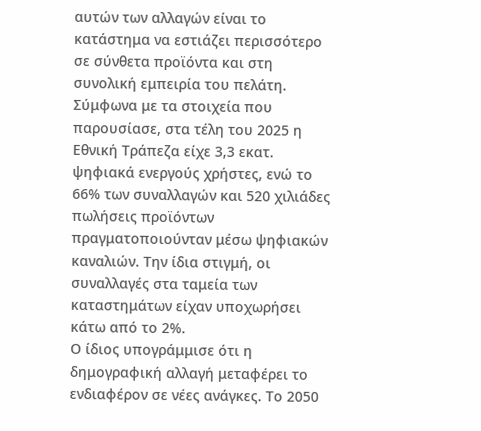αυτών των αλλαγών είναι το κατάστημα να εστιάζει περισσότερο σε σύνθετα προϊόντα και στη συνολική εμπειρία του πελάτη.
Σύμφωνα με τα στοιχεία που παρουσίασε, στα τέλη του 2025 η Εθνική Τράπεζα είχε 3,3 εκατ. ψηφιακά ενεργούς χρήστες, ενώ το 66% των συναλλαγών και 520 χιλιάδες πωλήσεις προϊόντων πραγματοποιούνταν μέσω ψηφιακών καναλιών. Την ίδια στιγμή, οι συναλλαγές στα ταμεία των καταστημάτων είχαν υποχωρήσει κάτω από το 2%.
Ο ίδιος υπογράμμισε ότι η δημογραφική αλλαγή μεταφέρει το ενδιαφέρον σε νέες ανάγκες. Το 2050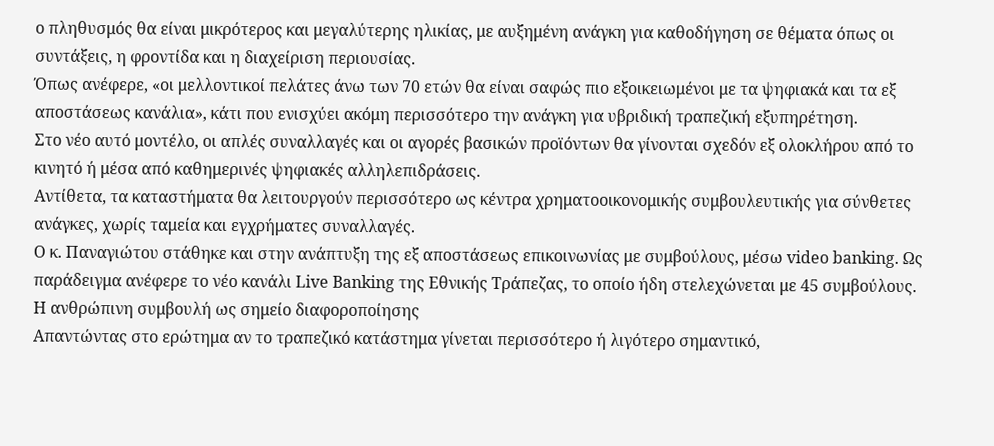ο πληθυσμός θα είναι μικρότερος και μεγαλύτερης ηλικίας, με αυξημένη ανάγκη για καθοδήγηση σε θέματα όπως οι συντάξεις, η φροντίδα και η διαχείριση περιουσίας.
Όπως ανέφερε, «οι μελλοντικοί πελάτες άνω των 70 ετών θα είναι σαφώς πιο εξοικειωμένοι με τα ψηφιακά και τα εξ αποστάσεως κανάλια», κάτι που ενισχύει ακόμη περισσότερο την ανάγκη για υβριδική τραπεζική εξυπηρέτηση.
Στο νέο αυτό μοντέλο, οι απλές συναλλαγές και οι αγορές βασικών προϊόντων θα γίνονται σχεδόν εξ ολοκλήρου από το κινητό ή μέσα από καθημερινές ψηφιακές αλληλεπιδράσεις.
Αντίθετα, τα καταστήματα θα λειτουργούν περισσότερο ως κέντρα χρηματοοικονομικής συμβουλευτικής για σύνθετες ανάγκες, χωρίς ταμεία και εγχρήματες συναλλαγές.
Ο κ. Παναγιώτου στάθηκε και στην ανάπτυξη της εξ αποστάσεως επικοινωνίας με συμβούλους, μέσω video banking. Ως παράδειγμα ανέφερε το νέο κανάλι Live Banking της Εθνικής Τράπεζας, το οποίο ήδη στελεχώνεται με 45 συμβούλους.
Η ανθρώπινη συμβουλή ως σημείο διαφοροποίησης
Απαντώντας στο ερώτημα αν το τραπεζικό κατάστημα γίνεται περισσότερο ή λιγότερο σημαντικό,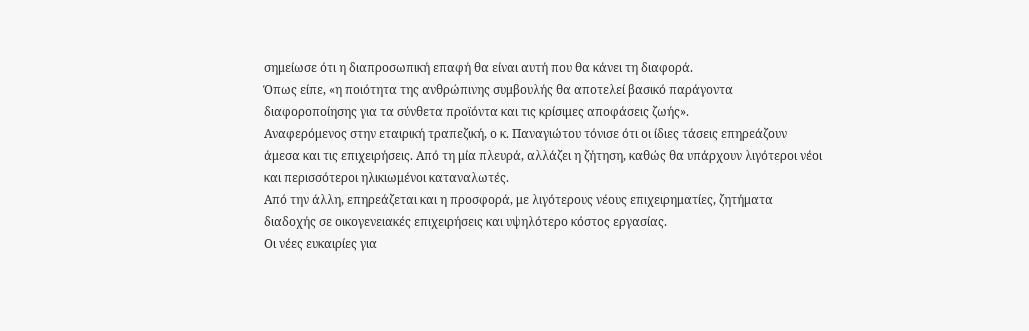σημείωσε ότι η διαπροσωπική επαφή θα είναι αυτή που θα κάνει τη διαφορά.
Όπως είπε, «η ποιότητα της ανθρώπινης συμβουλής θα αποτελεί βασικό παράγοντα διαφοροποίησης για τα σύνθετα προϊόντα και τις κρίσιμες αποφάσεις ζωής».
Αναφερόμενος στην εταιρική τραπεζική, ο κ. Παναγιώτου τόνισε ότι οι ίδιες τάσεις επηρεάζουν άμεσα και τις επιχειρήσεις. Από τη μία πλευρά, αλλάζει η ζήτηση, καθώς θα υπάρχουν λιγότεροι νέοι και περισσότεροι ηλικιωμένοι καταναλωτές.
Από την άλλη, επηρεάζεται και η προσφορά, με λιγότερους νέους επιχειρηματίες, ζητήματα διαδοχής σε οικογενειακές επιχειρήσεις και υψηλότερο κόστος εργασίας.
Οι νέες ευκαιρίες για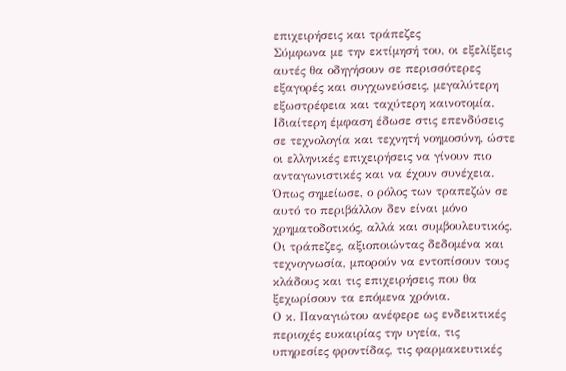επιχειρήσεις και τράπεζες
Σύμφωνα με την εκτίμησή του, οι εξελίξεις αυτές θα οδηγήσουν σε περισσότερες εξαγορές και συγχωνεύσεις, μεγαλύτερη εξωστρέφεια και ταχύτερη καινοτομία. Ιδιαίτερη έμφαση έδωσε στις επενδύσεις σε τεχνολογία και τεχνητή νοημοσύνη, ώστε οι ελληνικές επιχειρήσεις να γίνουν πιο ανταγωνιστικές και να έχουν συνέχεια.
Όπως σημείωσε, ο ρόλος των τραπεζών σε αυτό το περιβάλλον δεν είναι μόνο χρηματοδοτικός, αλλά και συμβουλευτικός.
Οι τράπεζες, αξιοποιώντας δεδομένα και τεχνογνωσία, μπορούν να εντοπίσουν τους κλάδους και τις επιχειρήσεις που θα ξεχωρίσουν τα επόμενα χρόνια.
Ο κ. Παναγιώτου ανέφερε ως ενδεικτικές περιοχές ευκαιρίας την υγεία, τις υπηρεσίες φροντίδας, τις φαρμακευτικές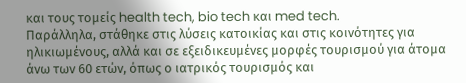και τους τομείς health tech, bio tech και med tech.
Παράλληλα, στάθηκε στις λύσεις κατοικίας και στις κοινότητες για ηλικιωμένους, αλλά και σε εξειδικευμένες μορφές τουρισμού για άτομα άνω των 60 ετών, όπως ο ιατρικός τουρισμός και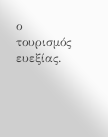ο τουρισμός ευεξίας.